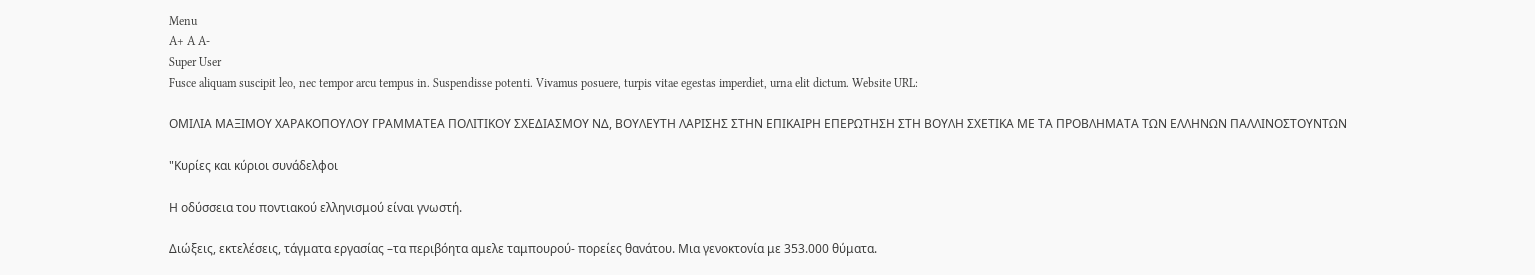Menu
A+ A A-
Super User
Fusce aliquam suscipit leo, nec tempor arcu tempus in. Suspendisse potenti. Vivamus posuere, turpis vitae egestas imperdiet, urna elit dictum. Website URL:

ΟΜΙΛΙΑ ΜΑΞΙΜΟΥ ΧΑΡΑΚΟΠΟΥΛΟΥ ΓΡΑΜΜΑΤΕΑ ΠΟΛΙΤΙΚΟΥ ΣΧΕΔΙΑΣΜΟΥ ΝΔ, ΒΟΥΛΕΥΤΗ ΛΑΡΙΣΗΣ ΣΤΗΝ ΕΠΙΚΑΙΡΗ ΕΠΕΡΩΤΗΣΗ ΣΤΗ ΒΟΥΛΗ ΣΧΕΤΙΚΑ ΜΕ ΤΑ ΠΡΟΒΛΗΜΑΤΑ ΤΩΝ ΕΛΛΗΝΩΝ ΠΑΛΛΙΝΟΣΤΟΥΝΤΩΝ

"Κυρίες και κύριοι συνάδελφοι

Η οδύσσεια του ποντιακού ελληνισμού είναι γνωστή.

Διώξεις, εκτελέσεις, τάγματα εργασίας –τα περιβόητα αμελε ταμπουρού- πορείες θανάτου. Μια γενοκτονία με 353.000 θύματα.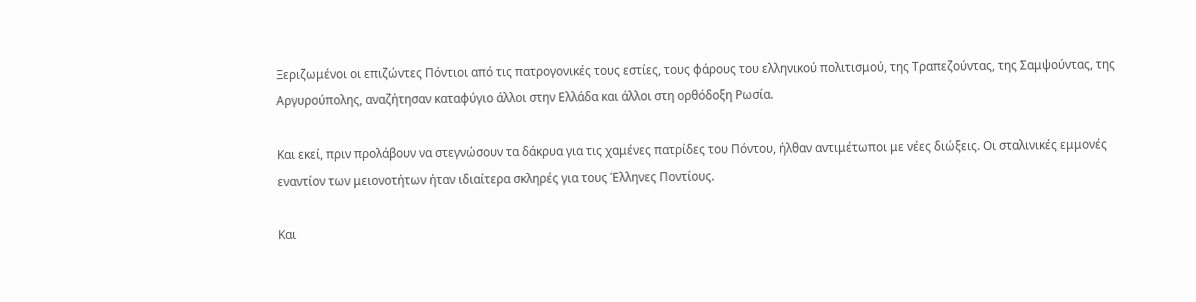Ξεριζωμένοι οι επιζώντες Πόντιοι από τις πατρογονικές τους εστίες, τους φάρους του ελληνικού πολιτισμού, της Τραπεζούντας, της Σαμψούντας, της Αργυρούπολης, αναζήτησαν καταφύγιο άλλοι στην Ελλάδα και άλλοι στη ορθόδοξη Ρωσία.

Και εκεί, πριν προλάβουν να στεγνώσουν τα δάκρυα για τις χαμένες πατρίδες του Πόντου, ήλθαν αντιμέτωποι με νέες διώξεις. Οι σταλινικές εμμονές εναντίον των μειονοτήτων ήταν ιδιαίτερα σκληρές για τους Έλληνες Ποντίους.

Και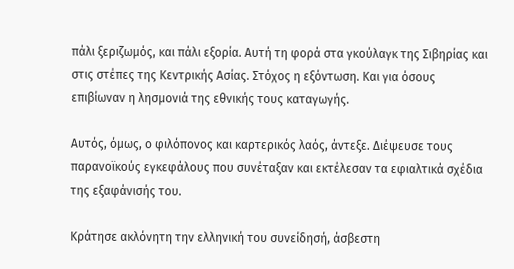πάλι ξεριζωμός, και πάλι εξορία. Αυτή τη φορά στα γκούλαγκ της Σιβηρίας και στις στέπες της Κεντρικής Ασίας. Στόχος η εξόντωση. Και για όσους επιβίωναν η λησμονιά της εθνικής τους καταγωγής.

Αυτός, όμως, ο φιλόπονος και καρτερικός λαός, άντεξε. Διέψευσε τους παρανοϊκούς εγκεφάλους που συνέταξαν και εκτέλεσαν τα εφιαλτικά σχέδια της εξαφάνισής του.

Κράτησε ακλόνητη την ελληνική του συνείδησή, άσβεστη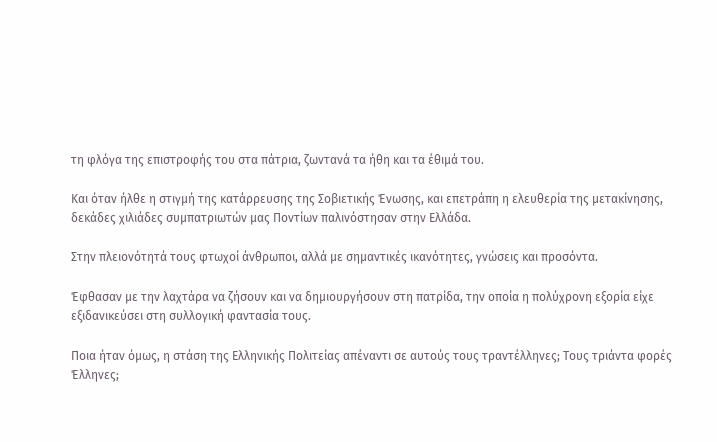τη φλόγα της επιστροφής του στα πάτρια, ζωντανά τα ήθη και τα έθιμά του.

Και όταν ήλθε η στιγμή της κατάρρευσης της Σοβιετικής Ένωσης, και επετράπη η ελευθερία της μετακίνησης, δεκάδες χιλιάδες συμπατριωτών μας Ποντίων παλινόστησαν στην Ελλάδα.

Στην πλειονότητά τους φτωχοί άνθρωποι, αλλά με σημαντικές ικανότητες, γνώσεις και προσόντα.

Έφθασαν με την λαχτάρα να ζήσουν και να δημιουργήσουν στη πατρίδα, την οποία η πολύχρονη εξορία είχε εξιδανικεύσει στη συλλογική φαντασία τους.

Ποια ήταν όμως, η στάση της Ελληνικής Πολιτείας απέναντι σε αυτούς τους τραντέλληνες; Τους τριάντα φορές Έλληνες;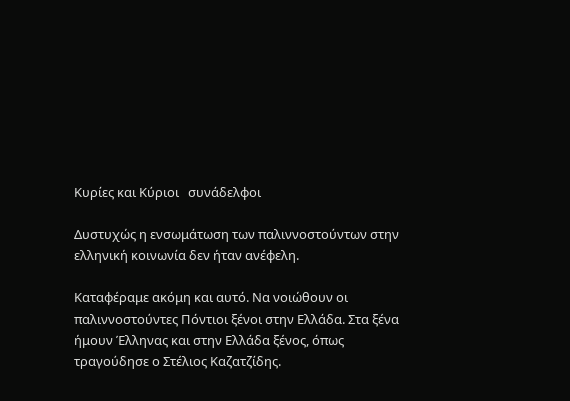Κυρίες και Κύριοι   συνάδελφοι

Δυστυχώς η ενσωμάτωση των παλιννοστούντων στην ελληνική κοινωνία δεν ήταν ανέφελη.

Καταφέραμε ακόμη και αυτό. Να νοιώθουν οι παλιννοστούντες Πόντιοι ξένοι στην Ελλάδα. Στα ξένα ήμουν Έλληνας και στην Ελλάδα ξένος, όπως τραγούδησε ο Στέλιος Καζατζίδης.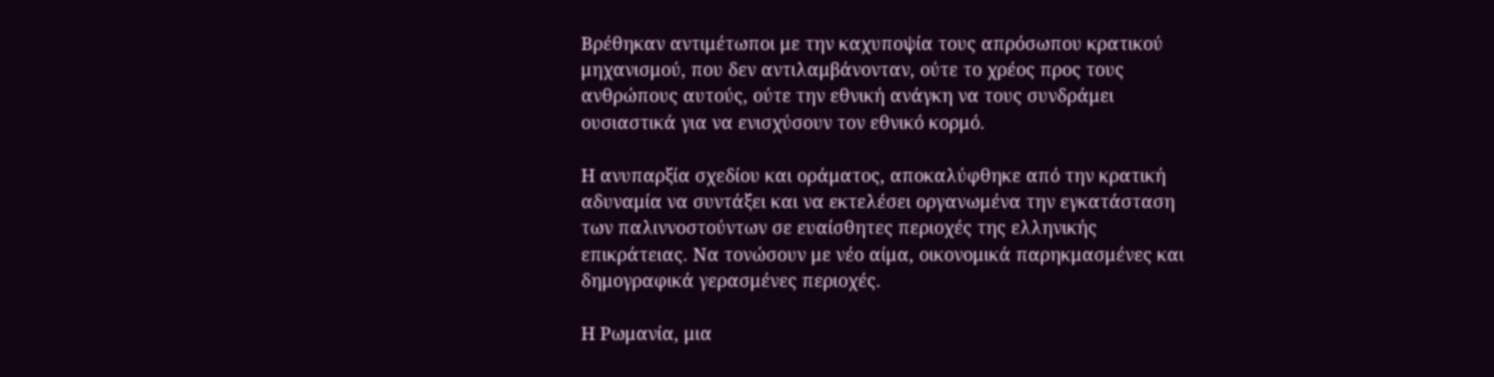Βρέθηκαν αντιμέτωποι με την καχυποψία τους απρόσωπου κρατικού μηχανισμού, που δεν αντιλαμβάνονταν, ούτε το χρέος προς τους ανθρώπους αυτούς, ούτε την εθνική ανάγκη να τους συνδράμει ουσιαστικά για να ενισχύσουν τον εθνικό κορμό.

Η ανυπαρξία σχεδίου και οράματος, αποκαλύφθηκε από την κρατική αδυναμία να συντάξει και να εκτελέσει οργανωμένα την εγκατάσταση των παλιννοστούντων σε ευαίσθητες περιοχές της ελληνικής επικράτειας. Να τονώσουν με νέο αίμα, οικονομικά παρηκμασμένες και δημογραφικά γερασμένες περιοχές.

Η Ρωμανία, μια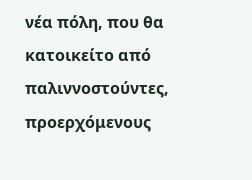νέα πόλη, που θα κατοικείτο από παλιννοστούντες, προερχόμενους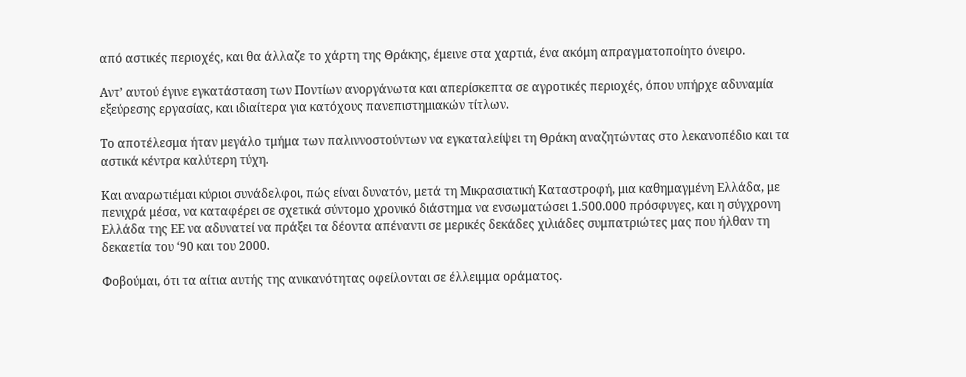από αστικές περιοχές, και θα άλλαζε το χάρτη της Θράκης, έμεινε στα χαρτιά, ένα ακόμη απραγματοποίητο όνειρο.

Αντ’ αυτού έγινε εγκατάσταση των Ποντίων ανοργάνωτα και απερίσκεπτα σε αγροτικές περιοχές, όπου υπήρχε αδυναμία εξεύρεσης εργασίας, και ιδιαίτερα για κατόχους πανεπιστημιακών τίτλων.

Το αποτέλεσμα ήταν μεγάλο τμήμα των παλιννοστούντων να εγκαταλείψει τη Θράκη αναζητώντας στο λεκανοπέδιο και τα αστικά κέντρα καλύτερη τύχη.

Και αναρωτιέμαι κύριοι συνάδελφοι, πώς είναι δυνατόν, μετά τη Μικρασιατική Καταστροφή, μια καθημαγμένη Ελλάδα, με πενιχρά μέσα, να καταφέρει σε σχετικά σύντομο χρονικό διάστημα να ενσωματώσει 1.500.000 πρόσφυγες, και η σύγχρονη Ελλάδα της ΕΕ να αδυνατεί να πράξει τα δέοντα απέναντι σε μερικές δεκάδες χιλιάδες συμπατριώτες μας που ήλθαν τη δεκαετία του ‘90 και του 2000.

Φοβούμαι, ότι τα αίτια αυτής της ανικανότητας οφείλονται σε έλλειμμα οράματος.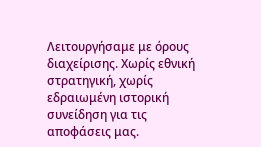Λειτουργήσαμε με όρους διαχείρισης. Χωρίς εθνική στρατηγική, χωρίς εδραιωμένη ιστορική συνείδηση για τις αποφάσεις μας.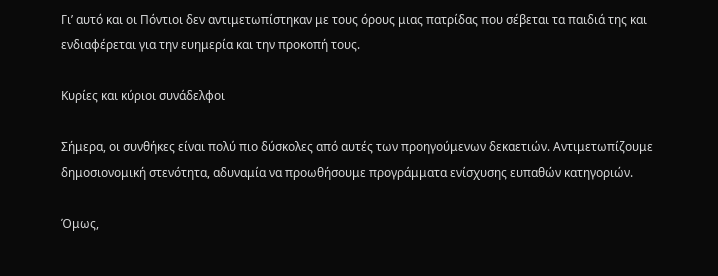Γι’ αυτό και οι Πόντιοι δεν αντιμετωπίστηκαν με τους όρους μιας πατρίδας που σέβεται τα παιδιά της και ενδιαφέρεται για την ευημερία και την προκοπή τους.

Κυρίες και κύριοι συνάδελφοι

Σήμερα, οι συνθήκες είναι πολύ πιο δύσκολες από αυτές των προηγούμενων δεκαετιών. Αντιμετωπίζουμε δημοσιονομική στενότητα, αδυναμία να προωθήσουμε προγράμματα ενίσχυσης ευπαθών κατηγοριών.

Όμως,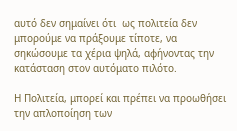αυτό δεν σημαίνει ότι  ως πολιτεία δεν μπορούμε να πράξουμε τίποτε, να σηκώσουμε τα χέρια ψηλά, αφήνοντας την κατάσταση στον αυτόματο πιλότο.

Η Πολιτεία, μπορεί και πρέπει να προωθήσει την απλοποίηση των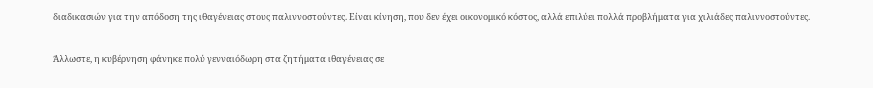διαδικασιών για την απόδοση της ιθαγένειας στους παλιννοστούντες. Είναι κίνηση, που δεν έχει οικονομικό κόστος, αλλά επιλύει πολλά προβλήματα για χιλιάδες παλιννοστούντες.

Άλλωστε, η κυβέρνηση φάνηκε πολύ γενναιόδωρη στα ζητήματα ιθαγένειας σε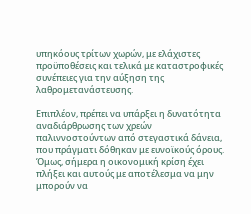υπηκόους τρίτων χωρών, με ελάχιστες προϋποθέσεις και τελικά με καταστροφικές συνέπειες για την αύξηση της λαθρομετανάστευσης.

Επιπλέον, πρέπει να υπάρξει η δυνατότητα αναδιάρθρωσης των χρεών παλιννοστούντων από στεγαστικά δάνεια, που πράγματι δόθηκαν με ευνοϊκούς όρους. Όμως, σήμερα η οικονομική κρίση έχει πλήξει και αυτούς με αποτέλεσμα να μην μπορούν να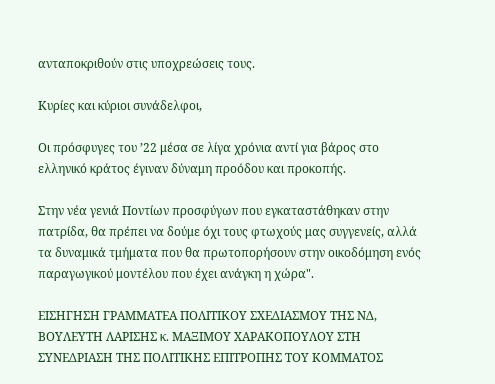ανταποκριθούν στις υποχρεώσεις τους.

Κυρίες και κύριοι συνάδελφοι,

Οι πρόσφυγες του ’22 μέσα σε λίγα χρόνια αντί για βάρος στο ελληνικό κράτος έγιναν δύναμη προόδου και προκοπής.

Στην νέα γενιά Ποντίων προσφύγων που εγκαταστάθηκαν στην πατρίδα, θα πρέπει να δούμε όχι τους φτωχούς μας συγγενείς, αλλά τα δυναμικά τμήματα που θα πρωτοπορήσουν στην οικοδόμηση ενός παραγωγικού μοντέλου που έχει ανάγκη η χώρα".

ΕΙΣΗΓΗΣΗ ΓΡΑΜΜΑΤΕΑ ΠΟΛΙΤΙΚΟΥ ΣΧΕΔΙΑΣΜΟΥ ΤΗΣ ΝΔ, ΒΟΥΛΕΥΤΗ ΛΑΡΙΣΗΣ κ. ΜΑΞΙΜΟΥ ΧΑΡΑΚΟΠΟΥΛΟΥ ΣΤΗ ΣΥΝΕΔΡΙΑΣΗ ΤΗΣ ΠΟΛΙΤΙΚΗΣ ΕΠΙΤΡΟΠΗΣ ΤΟΥ ΚΟΜΜΑΤΟΣ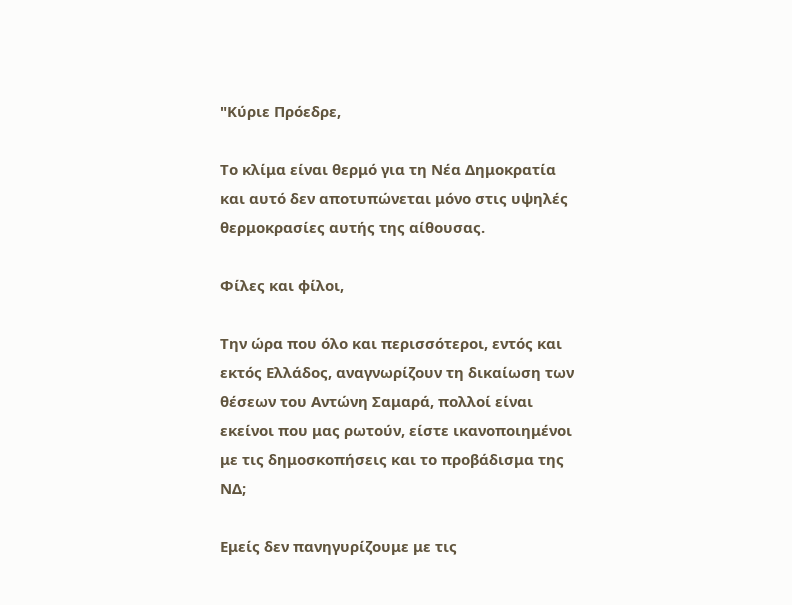"Κύριε Πρόεδρε,

Το κλίμα είναι θερμό για τη Νέα Δημοκρατία και αυτό δεν αποτυπώνεται μόνο στις υψηλές θερμοκρασίες αυτής της αίθουσας.

Φίλες και φίλοι,

Την ώρα που όλο και περισσότεροι, εντός και εκτός Ελλάδος, αναγνωρίζουν τη δικαίωση των θέσεων του Αντώνη Σαμαρά, πολλοί είναι εκείνοι που μας ρωτούν, είστε ικανοποιημένοι με τις δημοσκοπήσεις και το προβάδισμα της ΝΔ;

Εμείς δεν πανηγυρίζουμε με τις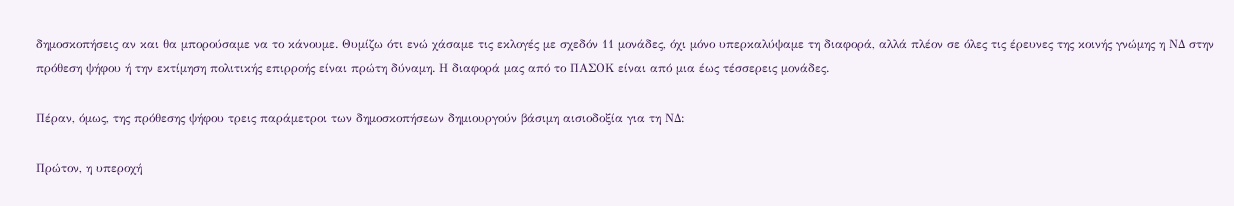δημοσκοπήσεις αν και θα μπορούσαμε να το κάνουμε. Θυμίζω ότι ενώ χάσαμε τις εκλογές με σχεδόν 11 μονάδες, όχι μόνο υπερκαλύψαμε τη διαφορά, αλλά πλέον σε όλες τις έρευνες της κοινής γνώμης η ΝΔ στην πρόθεση ψήφου ή την εκτίμηση πολιτικής επιρροής είναι πρώτη δύναμη. Η διαφορά μας από το ΠΑΣΟΚ είναι από μια έως τέσσερεις μονάδες.

Πέραν, όμως, της πρόθεσης ψήφου τρεις παράμετροι των δημοσκοπήσεων δημιουργούν βάσιμη αισιοδοξία για τη ΝΔ:

Πρώτον, η υπεροχή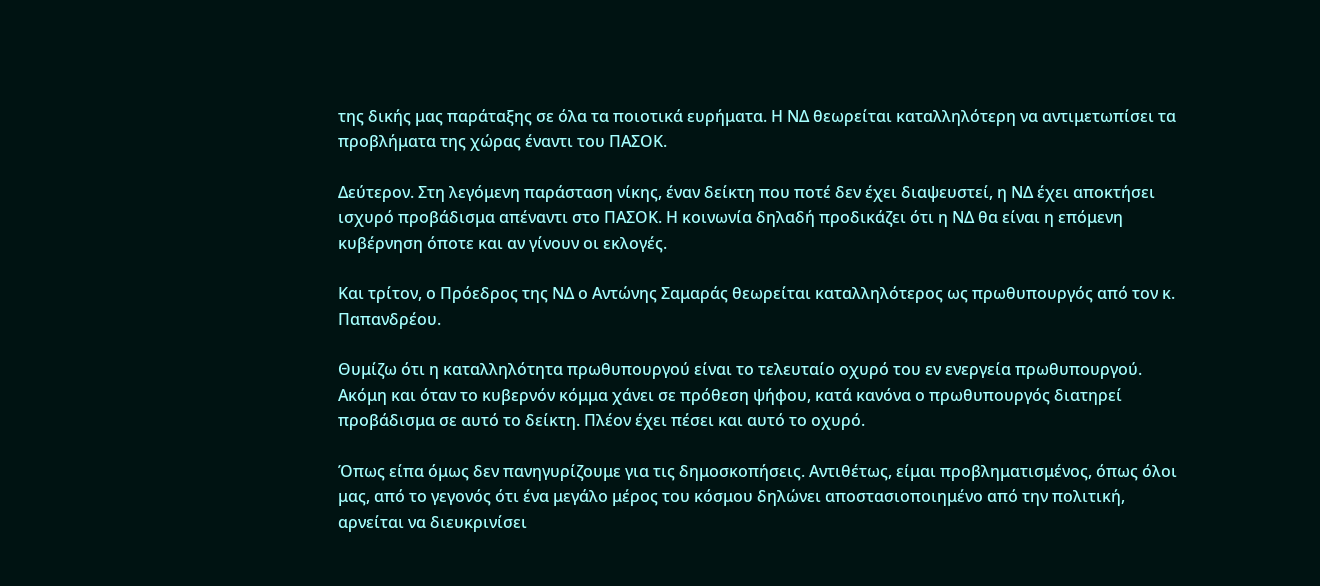της δικής μας παράταξης σε όλα τα ποιοτικά ευρήματα. Η ΝΔ θεωρείται καταλληλότερη να αντιμετωπίσει τα προβλήματα της χώρας έναντι του ΠΑΣΟΚ.

Δεύτερον. Στη λεγόμενη παράσταση νίκης, έναν δείκτη που ποτέ δεν έχει διαψευστεί, η ΝΔ έχει αποκτήσει ισχυρό προβάδισμα απέναντι στο ΠΑΣΟΚ. Η κοινωνία δηλαδή προδικάζει ότι η ΝΔ θα είναι η επόμενη κυβέρνηση όποτε και αν γίνουν οι εκλογές.

Και τρίτον, ο Πρόεδρος της ΝΔ ο Αντώνης Σαμαράς θεωρείται καταλληλότερος ως πρωθυπουργός από τον κ. Παπανδρέου.

Θυμίζω ότι η καταλληλότητα πρωθυπουργού είναι το τελευταίο οχυρό του εν ενεργεία πρωθυπουργού. Ακόμη και όταν το κυβερνόν κόμμα χάνει σε πρόθεση ψήφου, κατά κανόνα ο πρωθυπουργός διατηρεί προβάδισμα σε αυτό το δείκτη. Πλέον έχει πέσει και αυτό το οχυρό.

Όπως είπα όμως δεν πανηγυρίζουμε για τις δημοσκοπήσεις. Αντιθέτως, είμαι προβληματισμένος, όπως όλοι μας, από το γεγονός ότι ένα μεγάλο μέρος του κόσμου δηλώνει αποστασιοποιημένο από την πολιτική, αρνείται να διευκρινίσει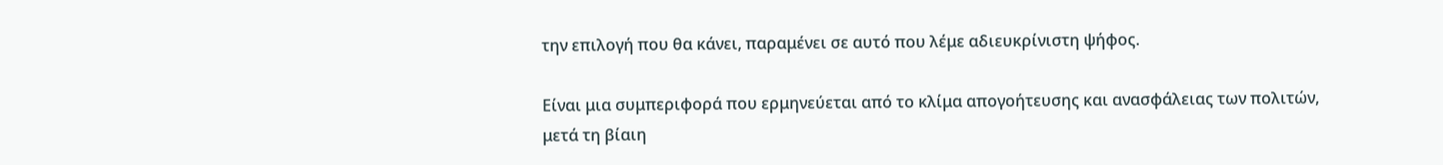την επιλογή που θα κάνει, παραμένει σε αυτό που λέμε αδιευκρίνιστη ψήφος.

Είναι μια συμπεριφορά που ερμηνεύεται από το κλίμα απογοήτευσης και ανασφάλειας των πολιτών, μετά τη βίαιη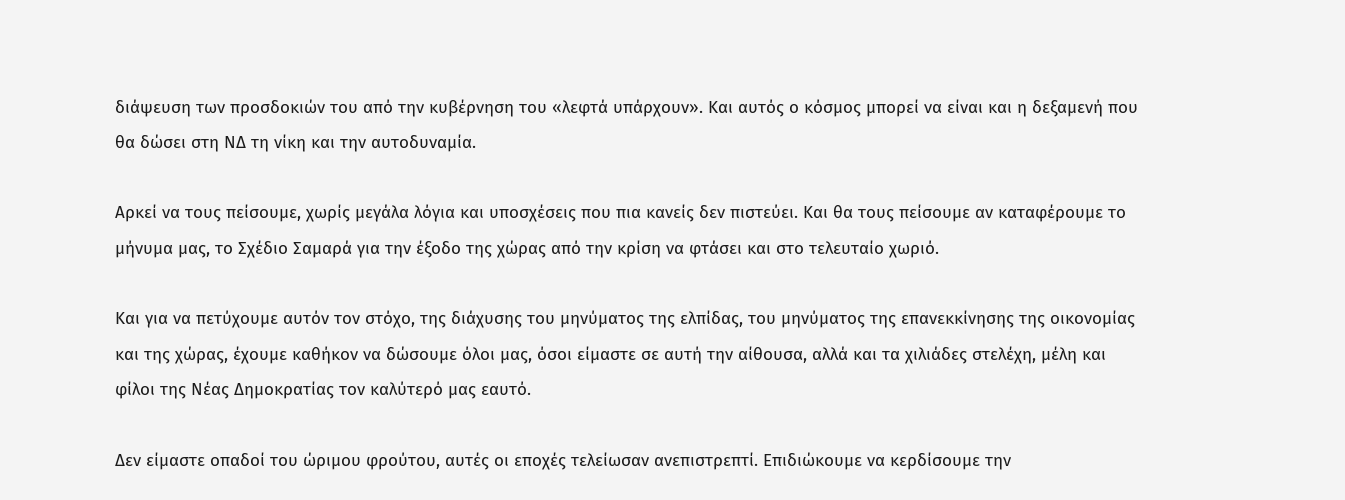διάψευση των προσδοκιών του από την κυβέρνηση του «λεφτά υπάρχουν». Και αυτός ο κόσμος μπορεί να είναι και η δεξαμενή που θα δώσει στη ΝΔ τη νίκη και την αυτοδυναμία.

Αρκεί να τους πείσουμε, χωρίς μεγάλα λόγια και υποσχέσεις που πια κανείς δεν πιστεύει. Και θα τους πείσουμε αν καταφέρουμε το μήνυμα μας, το Σχέδιο Σαμαρά για την έξοδο της χώρας από την κρίση να φτάσει και στο τελευταίο χωριό.

Και για να πετύχουμε αυτόν τον στόχο, της διάχυσης του μηνύματος της ελπίδας, του μηνύματος της επανεκκίνησης της οικονομίας και της χώρας, έχουμε καθήκον να δώσουμε όλοι μας, όσοι είμαστε σε αυτή την αίθουσα, αλλά και τα χιλιάδες στελέχη, μέλη και φίλοι της Νέας Δημοκρατίας τον καλύτερό μας εαυτό.

Δεν είμαστε οπαδοί του ώριμου φρούτου, αυτές οι εποχές τελείωσαν ανεπιστρεπτί. Επιδιώκουμε να κερδίσουμε την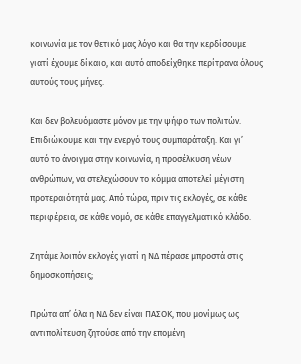κοινωνία με τον θετικό μας λόγο και θα την κερδίσουμε γιατί έχουμε δίκαιο, και αυτό αποδείχθηκε περίτρανα όλους αυτούς τους μήνες.

Και δεν βολευόμαστε μόνον με την ψήφο των πολιτών. Επιδιώκουμε και την ενεργό τους συμπαράταξη. Και γι’ αυτό το άνοιγμα στην κοινωνία, η προσέλκυση νέων ανθρώπων, να στελεχώσουν το κόμμα αποτελεί μέγιστη προτεραιότητά μας. Από τώρα, πριν τις εκλογές, σε κάθε περιφέρεια, σε κάθε νομό, σε κάθε επαγγελματικό κλάδο.

Ζητάμε λοιπόν εκλογές γιατί η ΝΔ πέρασε μπροστά στις δημοσκοπήσεις;

Πρώτα απ’ όλα η ΝΔ δεν είναι ΠΑΣΟΚ, που μονίμως ως αντιπολίτευση ζητούσε από την επομένη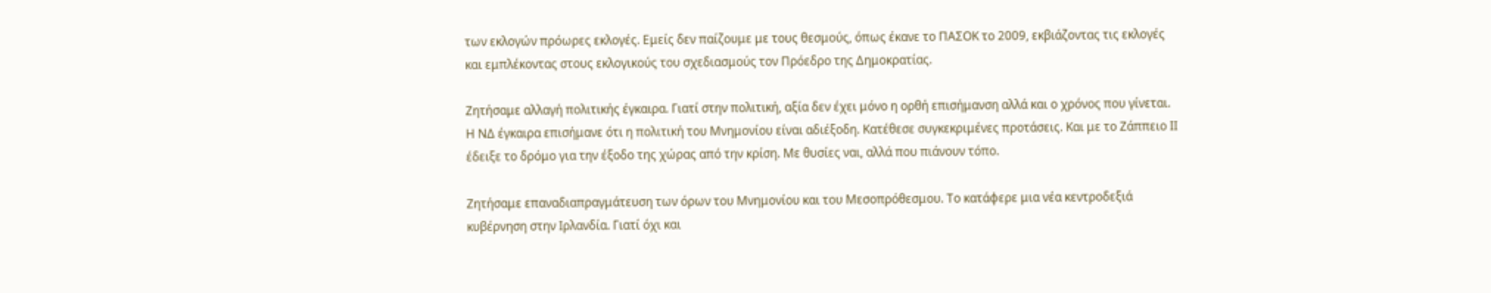των εκλογών πρόωρες εκλογές. Εμείς δεν παίζουμε με τους θεσμούς, όπως έκανε το ΠΑΣΟΚ το 2009, εκβιάζοντας τις εκλογές και εμπλέκοντας στους εκλογικούς του σχεδιασμούς τον Πρόεδρο της Δημοκρατίας.

Ζητήσαμε αλλαγή πολιτικής έγκαιρα. Γιατί στην πολιτική, αξία δεν έχει μόνο η ορθή επισήμανση αλλά και ο χρόνος που γίνεται. Η ΝΔ έγκαιρα επισήμανε ότι η πολιτική του Μνημονίου είναι αδιέξοδη. Κατέθεσε συγκεκριμένες προτάσεις. Και με το Ζάππειο ΙΙ έδειξε το δρόμο για την έξοδο της χώρας από την κρίση. Με θυσίες ναι, αλλά που πιάνουν τόπο.

Ζητήσαμε επαναδιαπραγμάτευση των όρων του Μνημονίου και του Μεσοπρόθεσμου. Το κατάφερε μια νέα κεντροδεξιά κυβέρνηση στην Ιρλανδία. Γιατί όχι και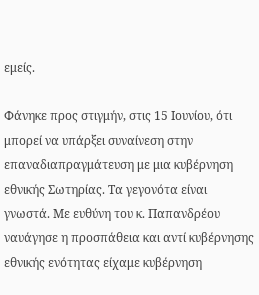εμείς.

Φάνηκε προς στιγμήν, στις 15 Ιουνίου, ότι μπορεί να υπάρξει συναίνεση στην επαναδιαπραγμάτευση με μια κυβέρνηση εθνικής Σωτηρίας. Τα γεγονότα είναι γνωστά. Με ευθύνη του κ. Παπανδρέου ναυάγησε η προσπάθεια και αντί κυβέρνησης εθνικής ενότητας είχαμε κυβέρνηση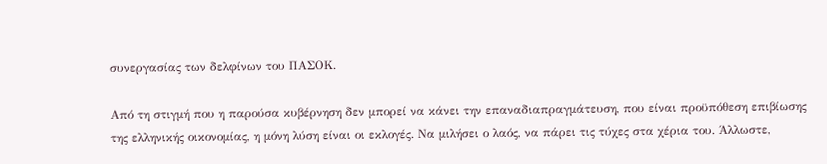συνεργασίας των δελφίνων του ΠΑΣΟΚ.

Από τη στιγμή που η παρούσα κυβέρνηση δεν μπορεί να κάνει την επαναδιαπραγμάτευση, που είναι προϋπόθεση επιβίωσης της ελληνικής οικονομίας, η μόνη λύση είναι οι εκλογές. Να μιλήσει ο λαός, να πάρει τις τύχες στα χέρια του. Άλλωστε,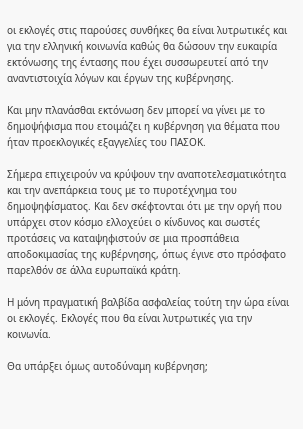οι εκλογές στις παρούσες συνθήκες θα είναι λυτρωτικές και για την ελληνική κοινωνία καθώς θα δώσουν την ευκαιρία εκτόνωσης της έντασης που έχει συσσωρευτεί από την αναντιστοιχία λόγων και έργων της κυβέρνησης.

Και μην πλανάσθαι εκτόνωση δεν μπορεί να γίνει με το δημοψήφισμα που ετοιμάζει η κυβέρνηση για θέματα που ήταν προεκλογικές εξαγγελίες του ΠΑΣΟΚ.

Σήμερα επιχειρούν να κρύψουν την αναποτελεσματικότητα και την ανεπάρκεια τους με το πυροτέχνημα του δημοψηφίσματος. Και δεν σκέφτονται ότι με την οργή που υπάρχει στον κόσμο ελλοχεύει ο κίνδυνος και σωστές προτάσεις να καταψηφιστούν σε μια προσπάθεια αποδοκιμασίας της κυβέρνησης, όπως έγινε στο πρόσφατο παρελθόν σε άλλα ευρωπαϊκά κράτη.

Η μόνη πραγματική βαλβίδα ασφαλείας τούτη την ώρα είναι οι εκλογές. Εκλογές που θα είναι λυτρωτικές για την κοινωνία.

Θα υπάρξει όμως αυτοδύναμη κυβέρνηση;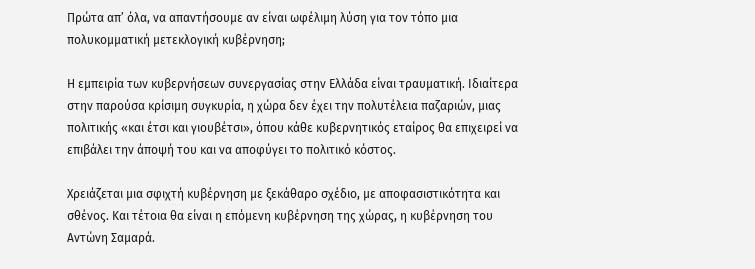Πρώτα απ’ όλα, να απαντήσουμε αν είναι ωφέλιμη λύση για τον τόπο μια πολυκομματική μετεκλογική κυβέρνηση;

Η εμπειρία των κυβερνήσεων συνεργασίας στην Ελλάδα είναι τραυματική. Ιδιαίτερα στην παρούσα κρίσιμη συγκυρία, η χώρα δεν έχει την πολυτέλεια παζαριών, μιας πολιτικής «και έτσι και γιουβέτσι», όπου κάθε κυβερνητικός εταίρος θα επιχειρεί να επιβάλει την άποψή του και να αποφύγει το πολιτικό κόστος.

Χρειάζεται μια σφιχτή κυβέρνηση με ξεκάθαρο σχέδιο, με αποφασιστικότητα και σθένος. Και τέτοια θα είναι η επόμενη κυβέρνηση της χώρας, η κυβέρνηση του Αντώνη Σαμαρά.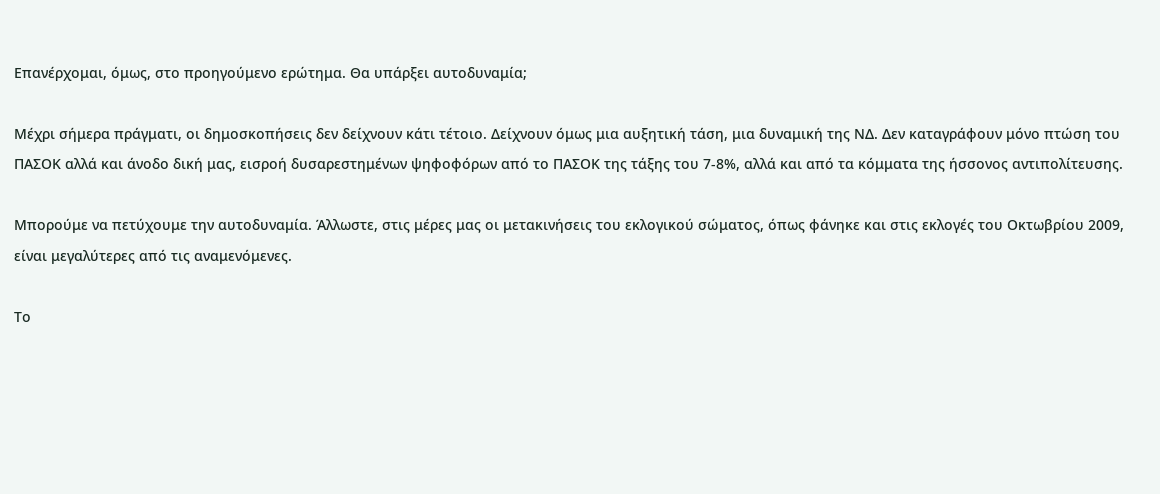Επανέρχομαι, όμως, στο προηγούμενο ερώτημα. Θα υπάρξει αυτοδυναμία;

Μέχρι σήμερα πράγματι, οι δημοσκοπήσεις δεν δείχνουν κάτι τέτοιο. Δείχνουν όμως μια αυξητική τάση, μια δυναμική της ΝΔ. Δεν καταγράφουν μόνο πτώση του ΠΑΣΟΚ αλλά και άνοδο δική μας, εισροή δυσαρεστημένων ψηφοφόρων από το ΠΑΣΟΚ της τάξης του 7-8%, αλλά και από τα κόμματα της ήσσονος αντιπολίτευσης.

Μπορούμε να πετύχουμε την αυτοδυναμία. Άλλωστε, στις μέρες μας οι μετακινήσεις του εκλογικού σώματος, όπως φάνηκε και στις εκλογές του Οκτωβρίου 2009, είναι μεγαλύτερες από τις αναμενόμενες.

Το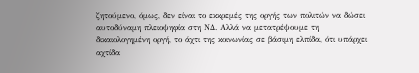ζητούμενο, όμως, δεν είναι το εκκρεμές της οργής των πολιτών να δώσει αυτοδύναμη πλειοψηφία στη ΝΔ. Αλλά να μετατρέψουμε τη δικαιολογημένη οργή, το άχτι της κοινωνίας σε βάσιμη ελπίδα, ότι υπάρχει αχτίδα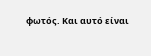φωτός. Και αυτό είναι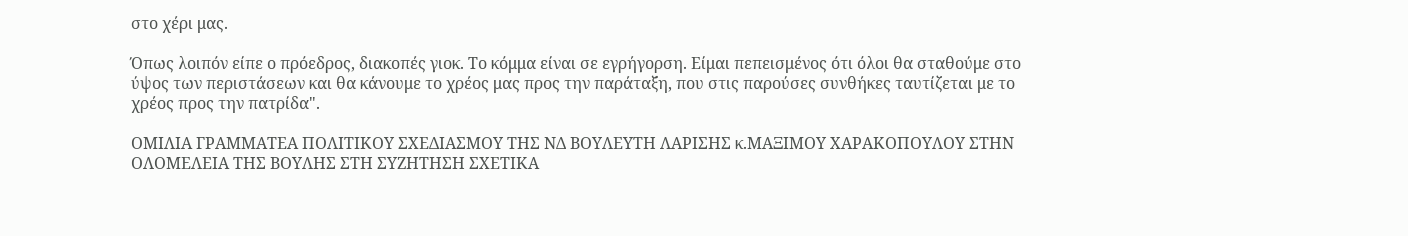στο χέρι μας.

Όπως λοιπόν είπε ο πρόεδρος, διακοπές γιοκ. Το κόμμα είναι σε εγρήγορση. Είμαι πεπεισμένος ότι όλοι θα σταθούμε στο ύψος των περιστάσεων και θα κάνουμε το χρέος μας προς την παράταξη, που στις παρούσες συνθήκες ταυτίζεται με το χρέος προς την πατρίδα".

ΟΜΙΛΙΑ ΓΡΑΜΜΑΤΕΑ ΠΟΛΙΤΙΚΟΥ ΣΧΕΔΙΑΣΜΟΥ ΤΗΣ ΝΔ ΒΟΥΛΕΥΤΗ ΛΑΡΙΣΗΣ κ.ΜΑΞΙΜΟΥ ΧΑΡΑΚΟΠΟΥΛΟΥ ΣΤΗΝ ΟΛΟΜΕΛΕΙΑ ΤΗΣ ΒΟΥΛΗΣ ΣΤΗ ΣΥΖΗΤΗΣΗ ΣΧΕΤΙΚΑ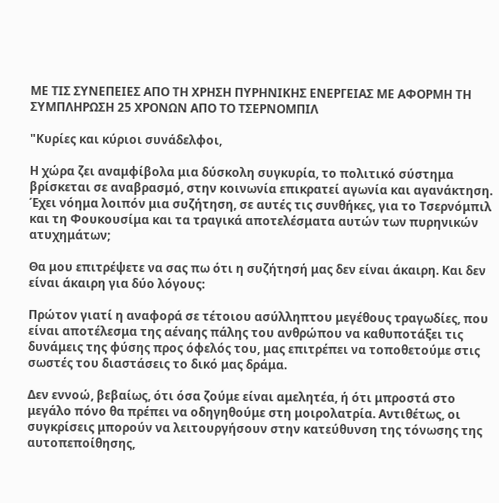ΜΕ ΤΙΣ ΣΥΝΕΠΕΙΕΣ ΑΠΟ ΤΗ ΧΡΗΣΗ ΠΥΡΗΝΙΚΗΣ ΕΝΕΡΓΕΙΑΣ ΜΕ ΑΦΟΡΜΗ ΤΗ ΣΥΜΠΛΗΡΩΣΗ 25 ΧΡΟΝΩΝ ΑΠΟ ΤΟ ΤΣΕΡΝΟΜΠΙΛ

"Κυρίες και κύριοι συνάδελφοι,

Η χώρα ζει αναμφίβολα μια δύσκολη συγκυρία, το πολιτικό σύστημα βρίσκεται σε αναβρασμό, στην κοινωνία επικρατεί αγωνία και αγανάκτηση. Έχει νόημα λοιπόν μια συζήτηση, σε αυτές τις συνθήκες, για το Τσερνόμπιλ και τη Φουκουσίμα και τα τραγικά αποτελέσματα αυτών των πυρηνικών ατυχημάτων;

Θα μου επιτρέψετε να σας πω ότι η συζήτησή μας δεν είναι άκαιρη. Και δεν είναι άκαιρη για δύο λόγους:

Πρώτον γιατί η αναφορά σε τέτοιου ασύλληπτου μεγέθους τραγωδίες, που είναι αποτέλεσμα της αέναης πάλης του ανθρώπου να καθυποτάξει τις δυνάμεις της φύσης προς όφελός του, μας επιτρέπει να τοποθετούμε στις σωστές του διαστάσεις το δικό μας δράμα.

Δεν εννοώ, βεβαίως, ότι όσα ζούμε είναι αμελητέα, ή ότι μπροστά στο μεγάλο πόνο θα πρέπει να οδηγηθούμε στη μοιρολατρία. Αντιθέτως, οι συγκρίσεις μπορούν να λειτουργήσουν στην κατεύθυνση της τόνωσης της αυτοπεποίθησης,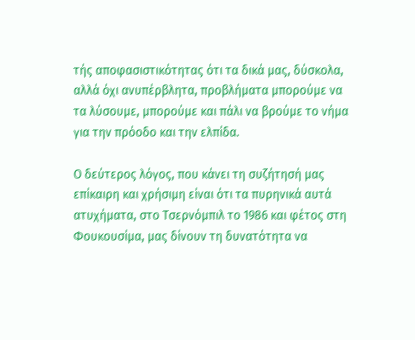τής αποφασιστικότητας ότι τα δικά μας, δύσκολα, αλλά όχι ανυπέρβλητα, προβλήματα μπορούμε να τα λύσουμε, μπορούμε και πάλι να βρούμε το νήμα για την πρόοδο και την ελπίδα.

Ο δεύτερος λόγος, που κάνει τη συζήτησή μας επίκαιρη και χρήσιμη είναι ότι τα πυρηνικά αυτά ατυχήματα, στο Τσερνόμπιλ το 1986 και φέτος στη Φουκουσίμα, μας δίνουν τη δυνατότητα να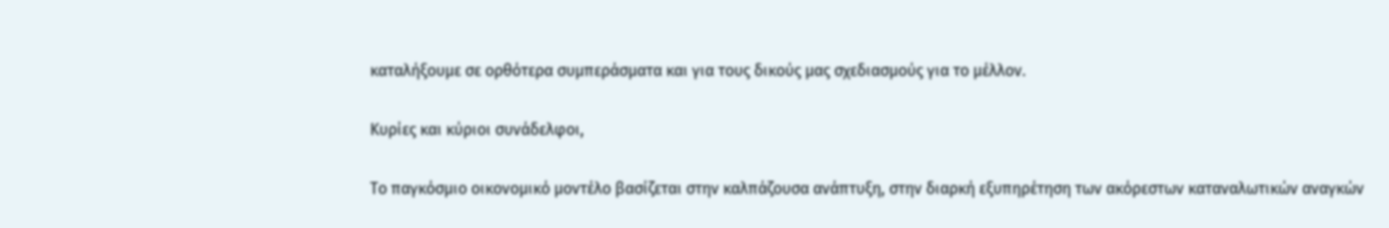καταλήξουμε σε ορθότερα συμπεράσματα και για τους δικούς μας σχεδιασμούς για το μέλλον.

Κυρίες και κύριοι συνάδελφοι,

Το παγκόσμιο οικονομικό μοντέλο βασίζεται στην καλπάζουσα ανάπτυξη, στην διαρκή εξυπηρέτηση των ακόρεστων καταναλωτικών αναγκών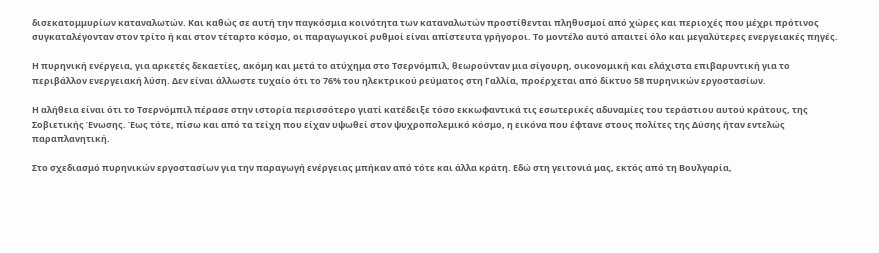δισεκατομμυρίων καταναλωτών. Και καθώς σε αυτή την παγκόσμια κοινότητα των καταναλωτών προστίθενται πληθυσμοί από χώρες και περιοχές που μέχρι πρότινος συγκαταλέγονταν στον τρίτο ή και στον τέταρτο κόσμο, οι παραγωγικοί ρυθμοί είναι απίστευτα γρήγοροι. Το μοντέλο αυτό απαιτεί όλο και μεγαλύτερες ενεργειακές πηγές.

Η πυρηνική ενέργεια, για αρκετές δεκαετίες, ακόμη και μετά το ατύχημα στο Τσερνόμπιλ, θεωρούνταν μια σίγουρη, οικονομική και ελάχιστα επιβαρυντική για το περιβάλλον ενεργειακή λύση. Δεν είναι άλλωστε τυχαίο ότι το 76% του ηλεκτρικού ρεύματος στη Γαλλία, προέρχεται από δίκτυο 58 πυρηνικών εργοστασίων.

Η αλήθεια είναι ότι το Τσερνόμπιλ πέρασε στην ιστορία περισσότερο γιατί κατέδειξε τόσο εκκωφαντικά τις εσωτερικές αδυναμίες του τεράστιου αυτού κράτους, της Σοβιετικής Ένωσης. Έως τότε, πίσω και από τα τείχη που είχαν υψωθεί στον ψυχροπολεμικό κόσμο, η εικόνα που έφτανε στους πολίτες της Δύσης ήταν εντελώς παραπλανητική.

Στο σχεδιασμό πυρηνικών εργοστασίων για την παραγωγή ενέργειας μπήκαν από τότε και άλλα κράτη. Εδώ στη γειτονιά μας, εκτός από τη Βουλγαρία,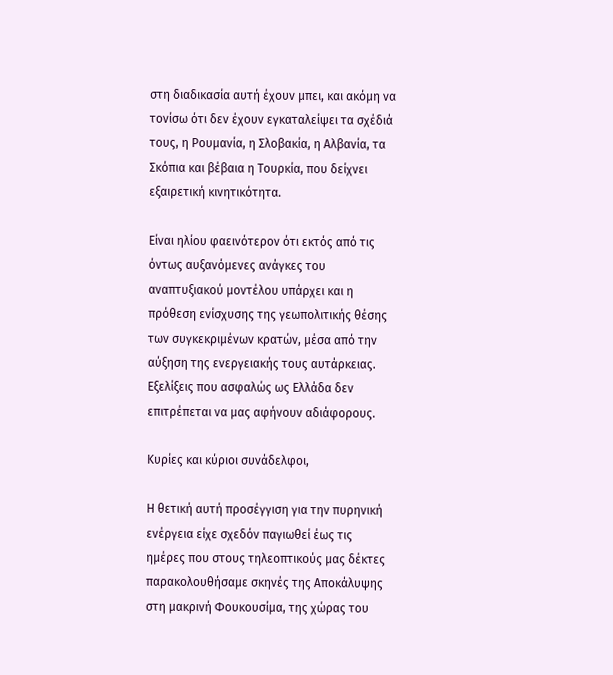στη διαδικασία αυτή έχουν μπει, και ακόμη να τονίσω ότι δεν έχουν εγκαταλείψει τα σχέδιά τους, η Ρουμανία, η Σλοβακία, η Αλβανία, τα Σκόπια και βέβαια η Τουρκία, που δείχνει εξαιρετική κινητικότητα.

Είναι ηλίου φαεινότερον ότι εκτός από τις όντως αυξανόμενες ανάγκες του αναπτυξιακού μοντέλου υπάρχει και η πρόθεση ενίσχυσης της γεωπολιτικής θέσης των συγκεκριμένων κρατών, μέσα από την αύξηση της ενεργειακής τους αυτάρκειας. Εξελίξεις που ασφαλώς ως Ελλάδα δεν επιτρέπεται να μας αφήνουν αδιάφορους.

Κυρίες και κύριοι συνάδελφοι,

Η θετική αυτή προσέγγιση για την πυρηνική ενέργεια είχε σχεδόν παγιωθεί έως τις ημέρες που στους τηλεοπτικούς μας δέκτες παρακολουθήσαμε σκηνές της Αποκάλυψης στη μακρινή Φουκουσίμα, της χώρας του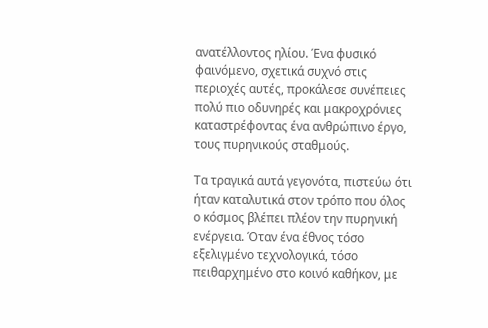ανατέλλοντος ηλίου. Ένα φυσικό φαινόμενο, σχετικά συχνό στις περιοχές αυτές, προκάλεσε συνέπειες πολύ πιο οδυνηρές και μακροχρόνιες καταστρέφοντας ένα ανθρώπινο έργο, τους πυρηνικούς σταθμούς.

Τα τραγικά αυτά γεγονότα, πιστεύω ότι ήταν καταλυτικά στον τρόπο που όλος ο κόσμος βλέπει πλέον την πυρηνική ενέργεια. Όταν ένα έθνος τόσο εξελιγμένο τεχνολογικά, τόσο πειθαρχημένο στο κοινό καθήκον, με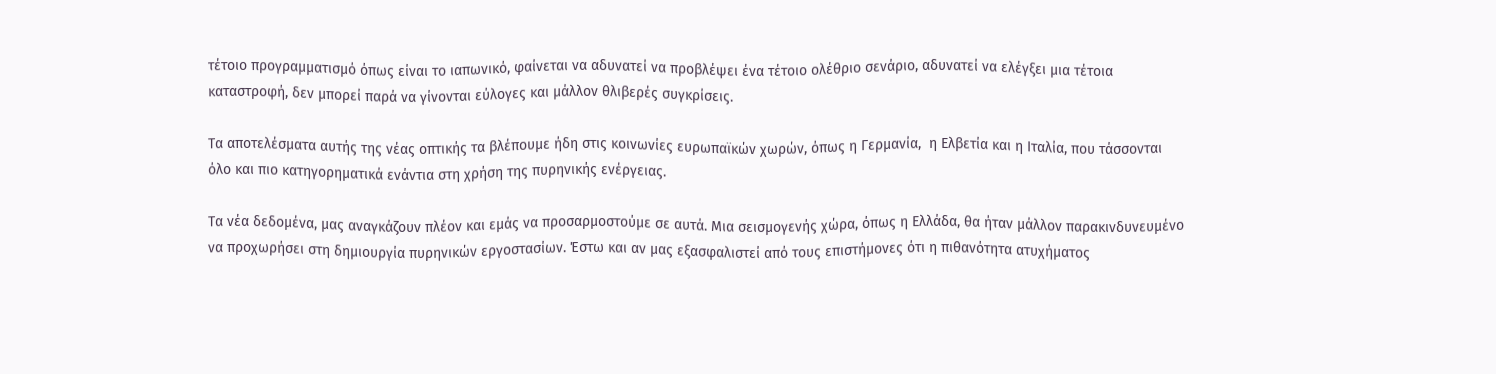τέτοιο προγραμματισμό όπως είναι το ιαπωνικό, φαίνεται να αδυνατεί να προβλέψει ένα τέτοιο ολέθριο σενάριο, αδυνατεί να ελέγξει μια τέτοια καταστροφή, δεν μπορεί παρά να γίνονται εύλογες και μάλλον θλιβερές συγκρίσεις.

Τα αποτελέσματα αυτής της νέας οπτικής τα βλέπουμε ήδη στις κοινωνίες ευρωπαϊκών χωρών, όπως η Γερμανία,  η Ελβετία και η Ιταλία, που τάσσονται όλο και πιο κατηγορηματικά ενάντια στη χρήση της πυρηνικής ενέργειας.

Τα νέα δεδομένα, μας αναγκάζουν πλέον και εμάς να προσαρμοστούμε σε αυτά. Μια σεισμογενής χώρα, όπως η Ελλάδα, θα ήταν μάλλον παρακινδυνευμένο να προχωρήσει στη δημιουργία πυρηνικών εργοστασίων. Έστω και αν μας εξασφαλιστεί από τους επιστήμονες ότι η πιθανότητα ατυχήματος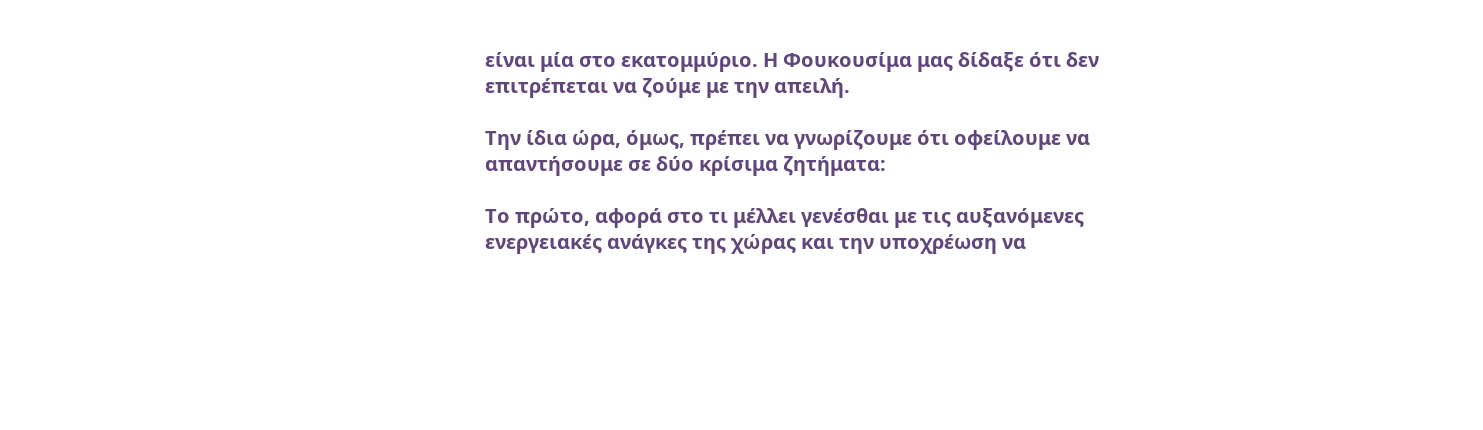είναι μία στο εκατομμύριο. Η Φουκουσίμα μας δίδαξε ότι δεν επιτρέπεται να ζούμε με την απειλή.

Την ίδια ώρα, όμως, πρέπει να γνωρίζουμε ότι οφείλουμε να απαντήσουμε σε δύο κρίσιμα ζητήματα:

Το πρώτο, αφορά στο τι μέλλει γενέσθαι με τις αυξανόμενες ενεργειακές ανάγκες της χώρας και την υποχρέωση να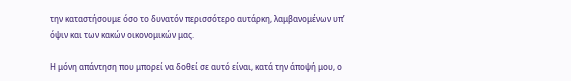την καταστήσουμε όσο το δυνατόν περισσότερο αυτάρκη, λαμβανομένων υπ’ όψιν και των κακών οικονομικών μας.

Η μόνη απάντηση που μπορεί να δοθεί σε αυτό είναι, κατά την άποψή μου, ο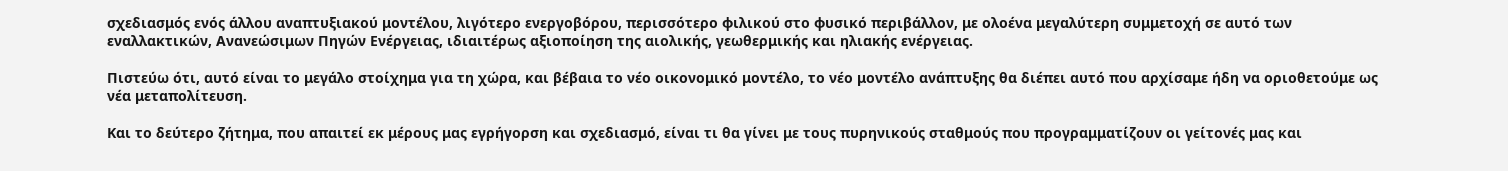σχεδιασμός ενός άλλου αναπτυξιακού μοντέλου, λιγότερο ενεργοβόρου, περισσότερο φιλικού στο φυσικό περιβάλλον, με ολοένα μεγαλύτερη συμμετοχή σε αυτό των εναλλακτικών, Ανανεώσιμων Πηγών Ενέργειας, ιδιαιτέρως αξιοποίηση της αιολικής, γεωθερμικής και ηλιακής ενέργειας.

Πιστεύω ότι, αυτό είναι το μεγάλο στοίχημα για τη χώρα, και βέβαια το νέο οικονομικό μοντέλο, το νέο μοντέλο ανάπτυξης θα διέπει αυτό που αρχίσαμε ήδη να οριοθετούμε ως νέα μεταπολίτευση.

Και το δεύτερο ζήτημα, που απαιτεί εκ μέρους μας εγρήγορση και σχεδιασμό, είναι τι θα γίνει με τους πυρηνικούς σταθμούς που προγραμματίζουν οι γείτονές μας και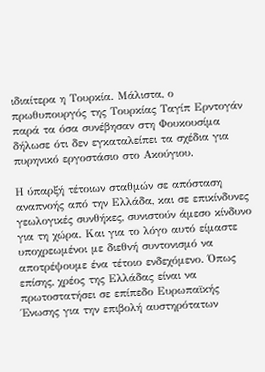ιδιαίτερα η Τουρκία. Μάλιστα, ο πρωθυπουργός της Τουρκίας Ταγίπ Ερντογάν παρά τα όσα συνέβησαν στη Φουκουσίμα δήλωσε ότι δεν εγκαταλείπει τα σχέδια για πυρηνικό εργοστάσιο στο Ακούγιου.

Η ύπαρξή τέτοιων σταθμών σε απόσταση αναπνοής από την Ελλάδα, και σε επικίνδυνες γεωλογικές συνθήκες, συνιστούν άμεσο κίνδυνο για τη χώρα. Και για το λόγο αυτό είμαστε υποχρεωμένοι με διεθνή συντονισμό να αποτρέψουμε ένα τέτοιο ενδεχόμενο. Όπως επίσης, χρέος της Ελλάδας είναι να πρωτοστατήσει σε επίπεδο Ευρωπαϊκής Ένωσης για την επιβολή αυστηρότατων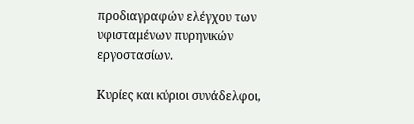προδιαγραφών ελέγχου των υφισταμένων πυρηνικών εργοστασίων.

Κυρίες και κύριοι συνάδελφοι,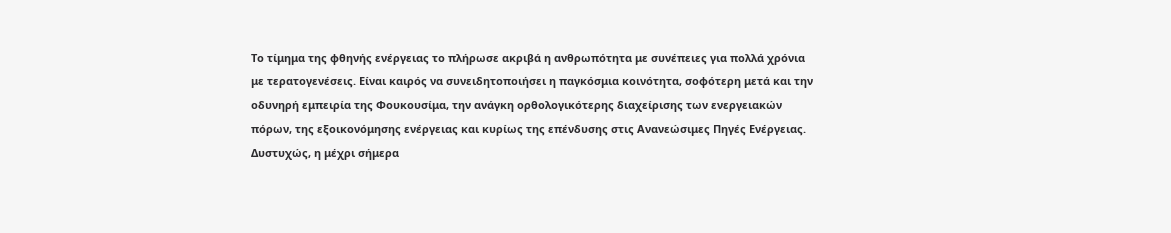Το τίμημα της φθηνής ενέργειας το πλήρωσε ακριβά η ανθρωπότητα με συνέπειες για πολλά χρόνια με τερατογενέσεις. Είναι καιρός να συνειδητοποιήσει η παγκόσμια κοινότητα, σοφότερη μετά και την οδυνηρή εμπειρία της Φουκουσίμα, την ανάγκη ορθολογικότερης διαχείρισης των ενεργειακών πόρων, της εξοικονόμησης ενέργειας και κυρίως της επένδυσης στις Ανανεώσιμες Πηγές Ενέργειας. Δυστυχώς, η μέχρι σήμερα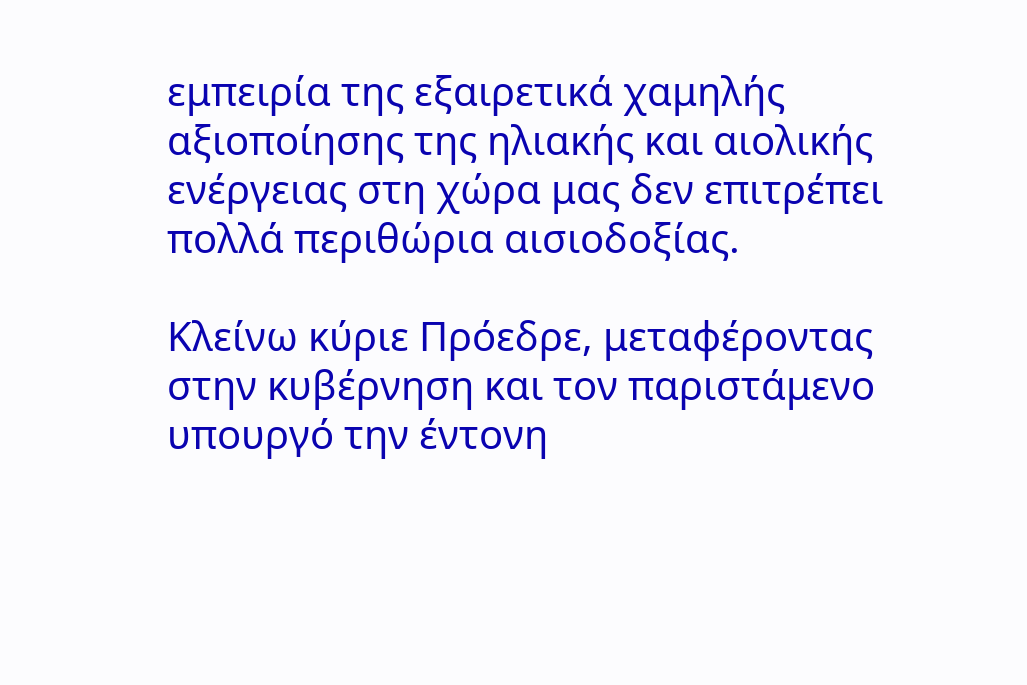εμπειρία της εξαιρετικά χαμηλής αξιοποίησης της ηλιακής και αιολικής ενέργειας στη χώρα μας δεν επιτρέπει πολλά περιθώρια αισιοδοξίας.

Κλείνω κύριε Πρόεδρε, μεταφέροντας στην κυβέρνηση και τον παριστάμενο υπουργό την έντονη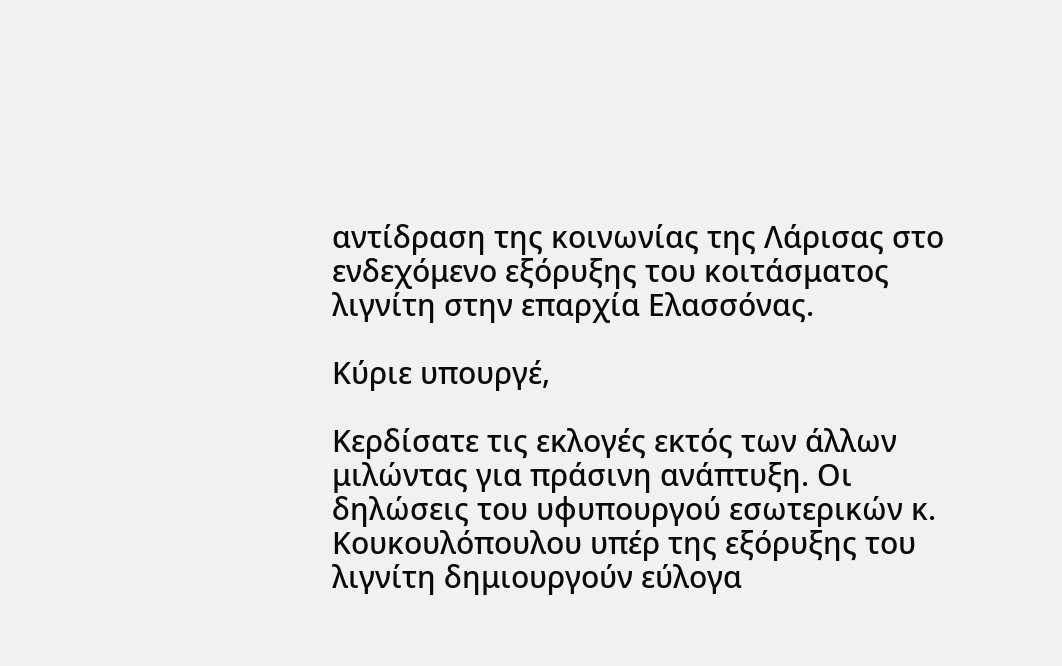αντίδραση της κοινωνίας της Λάρισας στο ενδεχόμενο εξόρυξης του κοιτάσματος λιγνίτη στην επαρχία Ελασσόνας.

Κύριε υπουργέ,

Κερδίσατε τις εκλογές εκτός των άλλων μιλώντας για πράσινη ανάπτυξη. Οι δηλώσεις του υφυπουργού εσωτερικών κ. Κουκουλόπουλου υπέρ της εξόρυξης του λιγνίτη δημιουργούν εύλογα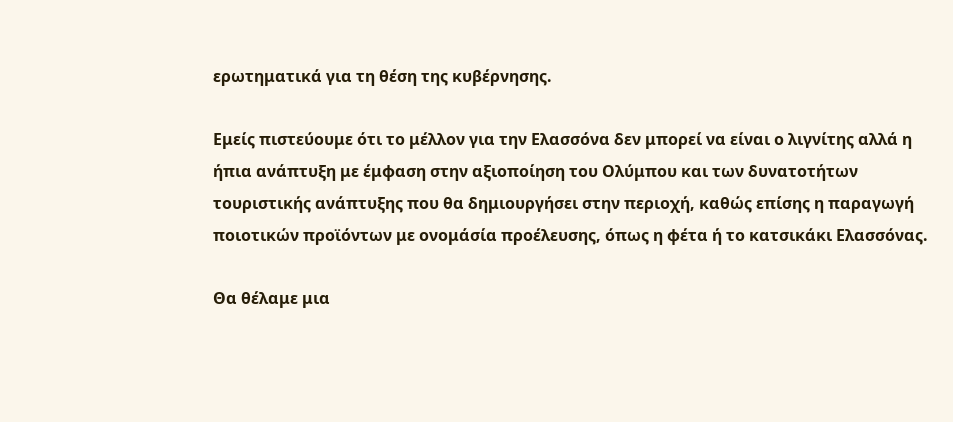ερωτηματικά για τη θέση της κυβέρνησης.

Εμείς πιστεύουμε ότι το μέλλον για την Ελασσόνα δεν μπορεί να είναι ο λιγνίτης αλλά η ήπια ανάπτυξη με έμφαση στην αξιοποίηση του Ολύμπου και των δυνατοτήτων τουριστικής ανάπτυξης που θα δημιουργήσει στην περιοχή, καθώς επίσης η παραγωγή ποιοτικών προϊόντων με ονομάσία προέλευσης, όπως η φέτα ή το κατσικάκι Ελασσόνας.

Θα θέλαμε μια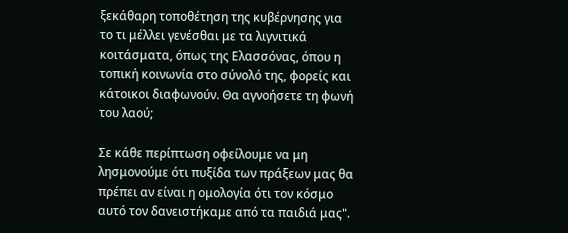ξεκάθαρη τοποθέτηση της κυβέρνησης για το τι μέλλει γενέσθαι με τα λιγνιτικά κοιτάσματα, όπως της Ελασσόνας, όπου η τοπική κοινωνία στο σύνολό της, φορείς και κάτοικοι διαφωνούν. Θα αγνοήσετε τη φωνή του λαού;

Σε κάθε περίπτωση οφείλουμε να μη λησμονούμε ότι πυξίδα των πράξεων μας θα πρέπει αν είναι η ομολογία ότι τον κόσμο αυτό τον δανειστήκαμε από τα παιδιά μας".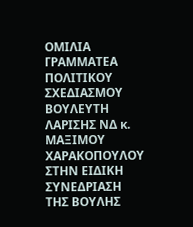ΟΜΙΛΙΑ ΓΡΑΜΜΑΤΕΑ ΠΟΛΙΤΙΚΟΥ ΣΧΕΔΙΑΣΜΟΥ ΒΟΥΛΕΥΤΗ ΛΑΡΙΣΗΣ ΝΔ κ. ΜΑΞΙΜΟΥ ΧΑΡΑΚΟΠΟΥΛΟΥ ΣΤΗΝ ΕΙΔΙΚΗ ΣΥΝΕΔΡΙΑΣΗ ΤΗΣ ΒΟΥΛΗΣ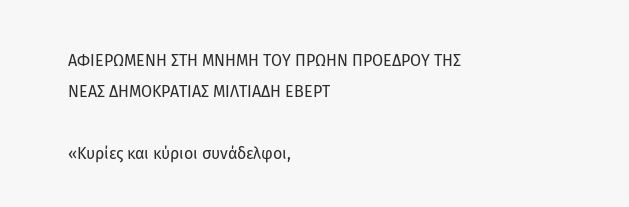ΑΦΙΕΡΩΜΕΝΗ ΣΤΗ ΜΝΗΜΗ ΤΟΥ ΠΡΩΗΝ ΠΡΟΕΔΡΟΥ ΤΗΣ ΝΕΑΣ ΔΗΜΟΚΡΑΤΙΑΣ ΜΙΛΤΙΑΔΗ ΕΒΕΡΤ

«Κυρίες και κύριοι συνάδελφοι,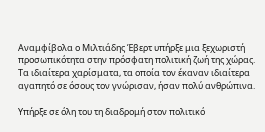Αναμφίβολα ο Μιλτιάδης Έβερτ υπήρξε μια ξεχωριστή προσωπικότητα στην πρόσφατη πολιτική ζωή της χώρας. Τα ιδιαίτερα χαρίσματα, τα οποία τον έκαναν ιδιαίτερα αγαπητό σε όσους τον γνώρισαν, ήσαν πολύ ανθρώπινα.

Υπήρξε σε όλη του τη διαδρομή στον πολιτικό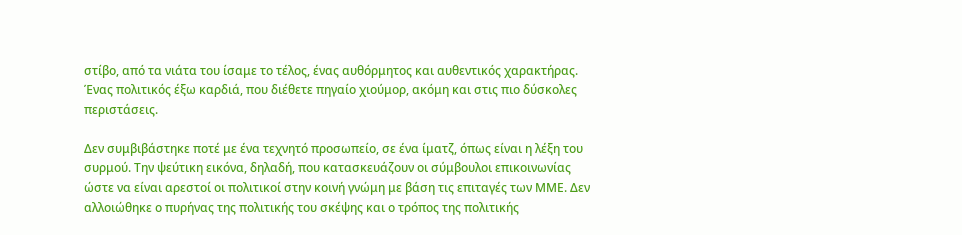στίβο, από τα νιάτα του ίσαμε το τέλος, ένας αυθόρμητος και αυθεντικός χαρακτήρας. Ένας πολιτικός έξω καρδιά, που διέθετε πηγαίο χιούμορ, ακόμη και στις πιο δύσκολες περιστάσεις.

Δεν συμβιβάστηκε ποτέ με ένα τεχνητό προσωπείο, σε ένα ίματζ, όπως είναι η λέξη του συρμού. Την ψεύτικη εικόνα, δηλαδή, που κατασκευάζουν οι σύμβουλοι επικοινωνίας ώστε να είναι αρεστοί οι πολιτικοί στην κοινή γνώμη με βάση τις επιταγές των ΜΜΕ. Δεν αλλοιώθηκε ο πυρήνας της πολιτικής του σκέψης και ο τρόπος της πολιτικής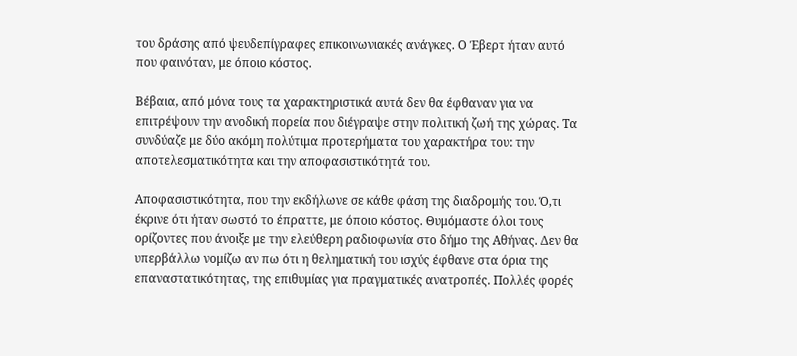του δράσης από ψευδεπίγραφες επικοινωνιακές ανάγκες. Ο Έβερτ ήταν αυτό που φαινόταν, με όποιο κόστος.

Βέβαια, από μόνα τους τα χαρακτηριστικά αυτά δεν θα έφθαναν για να επιτρέψουν την ανοδική πορεία που διέγραψε στην πολιτική ζωή της χώρας. Τα συνδύαζε με δύο ακόμη πολύτιμα προτερήματα του χαρακτήρα του: την αποτελεσματικότητα και την αποφασιστικότητά του.

Αποφασιστικότητα, που την εκδήλωνε σε κάθε φάση της διαδρομής του. Ό,τι έκρινε ότι ήταν σωστό το έπραττε, με όποιο κόστος. Θυμόμαστε όλοι τους ορίζοντες που άνοιξε με την ελεύθερη ραδιοφωνία στο δήμο της Αθήνας. Δεν θα υπερβάλλω νομίζω αν πω ότι η θεληματική του ισχύς έφθανε στα όρια της επαναστατικότητας, της επιθυμίας για πραγματικές ανατροπές. Πολλές φορές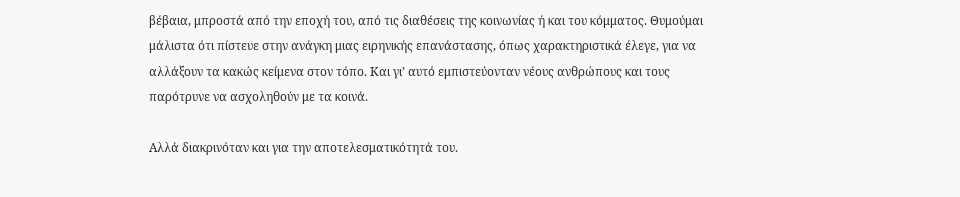βέβαια, μπροστά από την εποχή του, από τις διαθέσεις της κοινωνίας ή και του κόμματος. Θυμούμαι μάλιστα ότι πίστευε στην ανάγκη μιας ειρηνικής επανάστασης, όπως χαρακτηριστικά έλεγε, για να αλλάξουν τα κακώς κείμενα στον τόπο. Και γι’ αυτό εμπιστεύονταν νέους ανθρώπους και τους παρότρυνε να ασχοληθούν με τα κοινά.

Αλλά διακρινόταν και για την αποτελεσματικότητά του.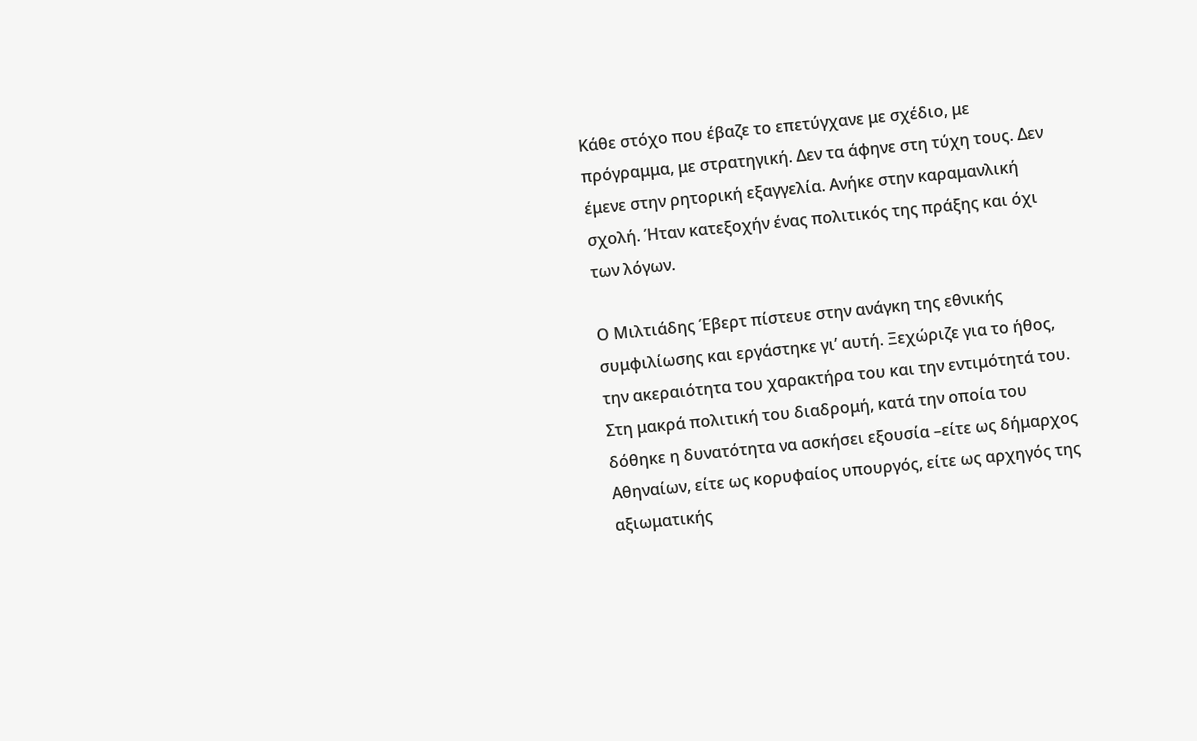Κάθε στόχο που έβαζε το επετύγχανε με σχέδιο, με πρόγραμμα, με στρατηγική. Δεν τα άφηνε στη τύχη τους. Δεν έμενε στην ρητορική εξαγγελία. Ανήκε στην καραμανλική σχολή. Ήταν κατεξοχήν ένας πολιτικός της πράξης και όχι των λόγων.

Ο Μιλτιάδης Έβερτ πίστευε στην ανάγκη της εθνικής συμφιλίωσης και εργάστηκε γι’ αυτή. Ξεχώριζε για το ήθος, την ακεραιότητα του χαρακτήρα του και την εντιμότητά του. Στη μακρά πολιτική του διαδρομή, κατά την οποία του δόθηκε η δυνατότητα να ασκήσει εξουσία –είτε ως δήμαρχος Αθηναίων, είτε ως κορυφαίος υπουργός, είτε ως αρχηγός της αξιωματικής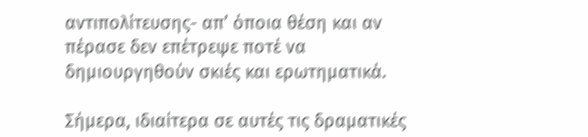αντιπολίτευσης- απ’ όποια θέση και αν πέρασε δεν επέτρεψε ποτέ να δημιουργηθούν σκιές και ερωτηματικά.

Σήμερα, ιδιαίτερα σε αυτές τις δραματικές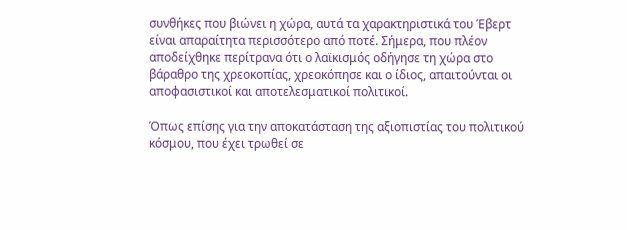συνθήκες που βιώνει η χώρα, αυτά τα χαρακτηριστικά του Έβερτ είναι απαραίτητα περισσότερο από ποτέ. Σήμερα, που πλέον αποδείχθηκε περίτρανα ότι ο λαϊκισμός οδήγησε τη χώρα στο βάραθρο της χρεοκοπίας, χρεοκόπησε και ο ίδιος, απαιτούνται οι αποφασιστικοί και αποτελεσματικοί πολιτικοί.

Όπως επίσης για την αποκατάσταση της αξιοπιστίας του πολιτικού κόσμου, που έχει τρωθεί σε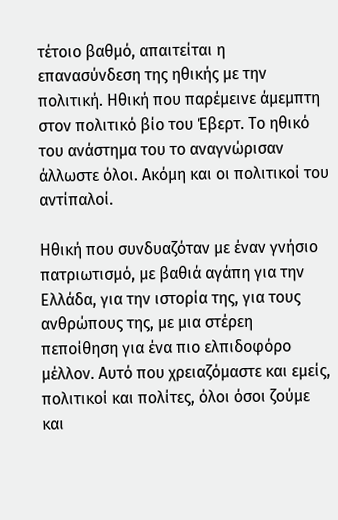τέτοιο βαθμό, απαιτείται η επανασύνδεση της ηθικής με την πολιτική. Ηθική που παρέμεινε άμεμπτη στον πολιτικό βίο του Έβερτ. Το ηθικό του ανάστημα του το αναγνώρισαν άλλωστε όλοι. Ακόμη και οι πολιτικοί του αντίπαλοί.

Ηθική που συνδυαζόταν με έναν γνήσιο πατριωτισμό, με βαθιά αγάπη για την Ελλάδα, για την ιστορία της, για τους ανθρώπους της, με μια στέρεη πεποίθηση για ένα πιο ελπιδοφόρο μέλλον. Αυτό που χρειαζόμαστε και εμείς, πολιτικοί και πολίτες, όλοι όσοι ζούμε και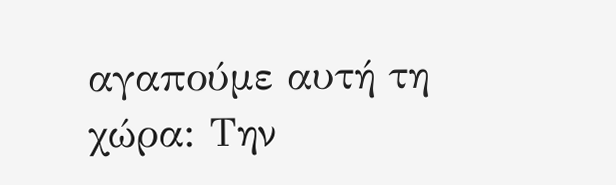αγαπούμε αυτή τη χώρα: Την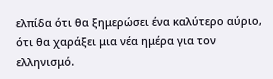ελπίδα ότι θα ξημερώσει ένα καλύτερο αύριο, ότι θα χαράξει μια νέα ημέρα για τον ελληνισμό.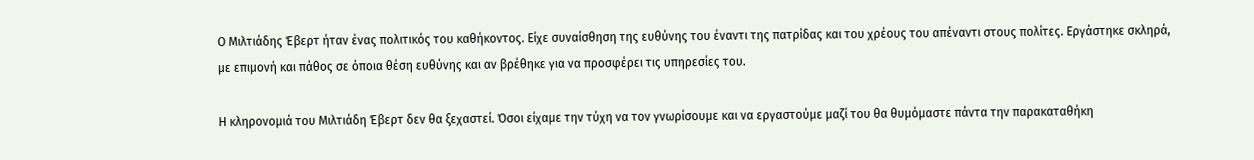Ο Μιλτιάδης Έβερτ ήταν ένας πολιτικός του καθήκοντος. Είχε συναίσθηση της ευθύνης του έναντι της πατρίδας και του χρέους του απέναντι στους πολίτες. Εργάστηκε σκληρά, με επιμονή και πάθος σε όποια θέση ευθύνης και αν βρέθηκε για να προσφέρει τις υπηρεσίες του.

Η κληρονομιά του Μιλτιάδη Έβερτ δεν θα ξεχαστεί. Όσοι είχαμε την τύχη να τον γνωρίσουμε και να εργαστούμε μαζί του θα θυμόμαστε πάντα την παρακαταθήκη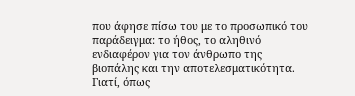που άφησε πίσω του με το προσωπικό του παράδειγμα: το ήθος, το αληθινό ενδιαφέρον για τον άνθρωπο της βιοπάλης και την αποτελεσματικότητα. Γιατί, όπως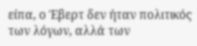είπα, ο Έβερτ δεν ήταν πολιτικός των λόγων, αλλά των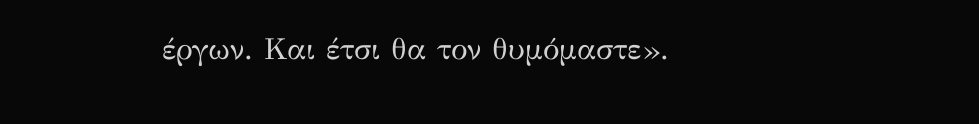έργων. Και έτσι θα τον θυμόμαστε».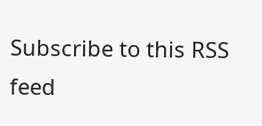Subscribe to this RSS feed